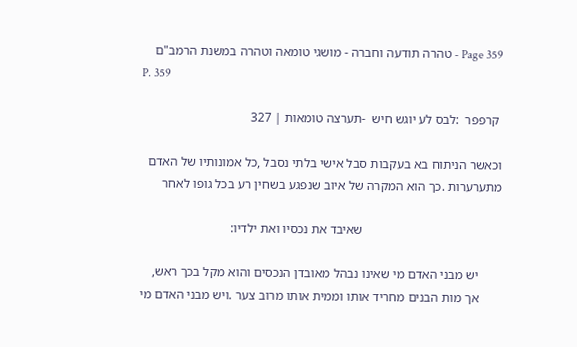Page 359 - טהרה תודעה וחברה - מושגי טומאה וטהרה במשנת הרמב"ם
P. 359

 קרפפר  :לבס לע יוגש חיש  -תערצה טומאות ׀ 327

וכאשר הניתוח בא בעקבות סבל אישי בלתי נסבל ,כל אמונותיו של האדם
מתערערות .כך הוא המקרה של איוב שנפגע בשחין רע בכל גופו לאחר

                                           שאיבד את נכסיו ואת ילדיו:

       יש מבני האדם מי שאינו נבהל מאובדן הנכסים והוא מקל בכך ראש,
       אך מות הבנים מחריד אותו וממית אותו מרוב צער .ויש מבני האדם מי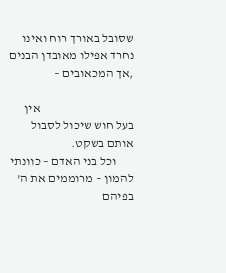שסובל באורך רוח ואינו נחרד אפילו מאובדן הבנים ,אך המכאובים –

                                      אין בעל חוש שיכול לסבול אותם בשקט.
       וכל בני האדם – כוונתי להמון – מרוממים את ה' בפיהם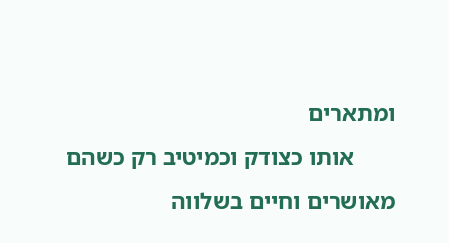ומתארים
       אותו כצודק וכמיטיב רק כשהם מאושרים וחיים בשלווה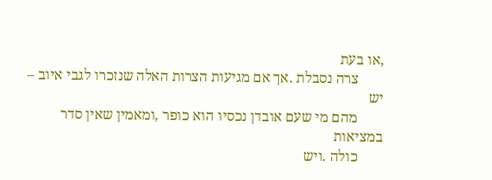,או בעת
       צרה נסבלת .אך אם מגיעות הצרות האלה שנזכרו לגבי איוב – יש
       מהם מי שעם אובדן נכסיו הוא כופר ,ומאמין שאין סדר במציאות
       כולה .ויש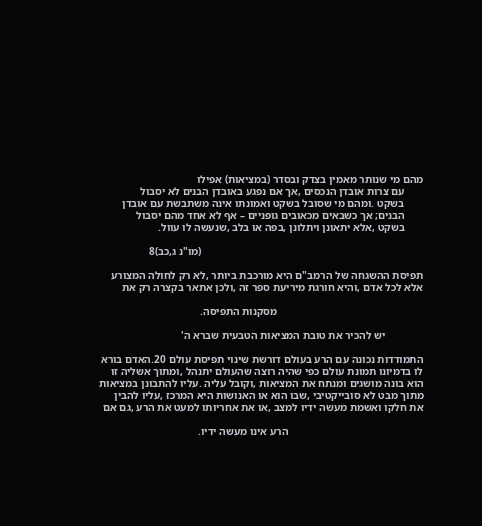מהם מי שנותר מאמין בצדק ובסדר (במציאות) אפילו
       עם צרות אובדן הנכסים ,אך אם נפגע באובדן הבנים לא יסבול
       בשקט .ומהם מי שסובל בשקט ואמונתו אינה משתבשת עם אובדן
       הבנים; אך כשבאים מכאובים גופניים – אף לא אחד מהם יסבול
       בשקט ,אלא יתאונן ויתלונן ,בפה או בלב ,שנעשה לו עוול.

                                                                                  (מו"נ ג,כב)8

תפיסת ההשגחה של הרמב"ם היא מורכבת ביותר ,לא רק לחולה המצורע
אלא לכל אדם ,והיא חורגת מיריעת ספר זה ,ולכן אתאר בקצרה רק את

                                                      מסקנות התפיסה.

              יש להכיר את טובת המציאות הטבעית שברא ה'

התמודדות נכונה עם הרע בעולם דורשת שינוי תפיסת עולם 20.האדם בורא
לו בדמיונו תמונת עולם כפי שהיה רוצה שהעולם יתנהל ,ומתוך אשליה זו
הוא בונה מושגים ומנתח את המציאות ,וקובל עליה .עליו להתבונן במציאות
מתוך מבט לא סובייקטיבי ,שבו הוא או האנושות היא המרכז ,עליו להבין
את חלקו ואשמת מעשה ידיו למצב ,או את אחריותו למעט את הרע ,גם אם

                                                  הרע אינו מעשה ידיו.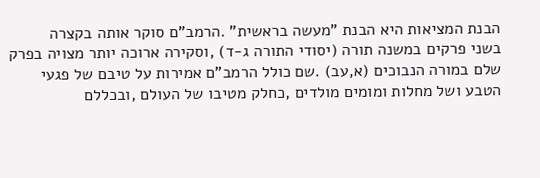הבנת המציאות היא הבנת "מעשה בראשית" .הרמב"ם סוקר אותה בקצרה
בשני פרקים במשנה תורה (יסודי התורה ג-ד) ,וסקירה ארוכה יותר מצויה בפרק
שלם במורה הנבוכים (א,עב) .שם כולל הרמב"ם אמירות על טיבם של פגעי
הטבע ושל מחלות ומומים מולדים ,כחלק מטיבו של העולם ,ובכללם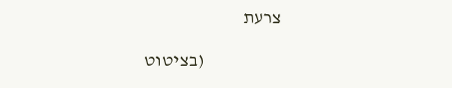צרעת

                     (בציטוט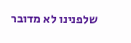שלפנינו לא מדובר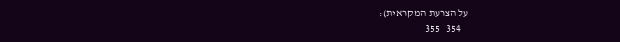על הצרעת המקראית):
   354   355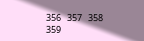356   357   358   359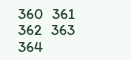360   361   362   363   364